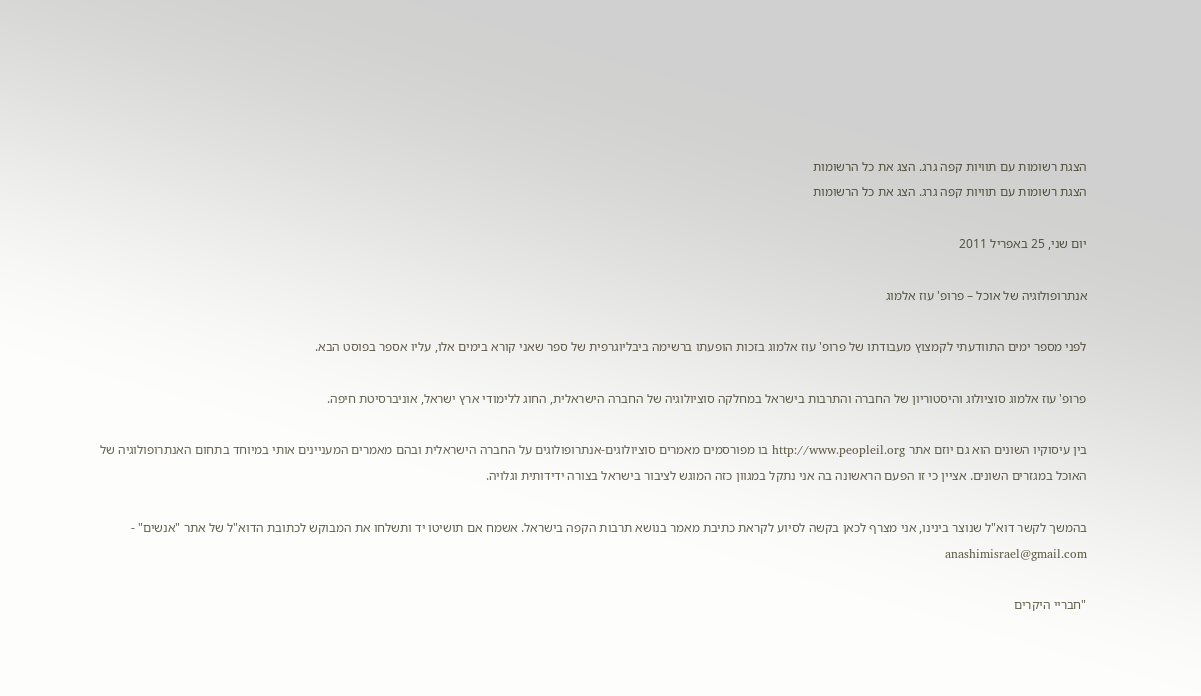הצגת רשומות עם תוויות קפה גרג. הצג את כל הרשומות
הצגת רשומות עם תוויות קפה גרג. הצג את כל הרשומות

יום שני, 25 באפריל 2011

אנתרופולוגיה של אוכל – פרופ' עוז אלמוג

לפני מספר ימים התוודעתי לקמצוץ מעבודתו של פרופ' עוז אלמוג בזכות הופעתו ברשימה ביבליוגרפית של ספר שאני קורא בימים אלו, עליו אספר בפוסט הבא.

פרופ' עוז אלמוג סוציולוג והיסטוריון של החברה והתרבות בישראל במחלקה סוציולוגיה של החברה הישראלית, החוג ללימודי ארץ ישראל, אוניברסיטת חיפה.

בין עיסוקיו השונים הוא גם יוזם אתר http://www.peopleil.org בו מפורסמים מאמרים סוציולוגים-אנתרופולוגים על החברה הישראלית ובהם מאמרים המעניינים אותי במיוחד בתחום האנתרופולוגיה של האוכל במגזרים השונים. אציין כי זו הפעם הראשונה בה אני נתקל במגוון כזה המוגש לציבור בישראל בצורה ידידותית וגלויה.

בהמשך לקשר דוא"ל שנוצר בינינו, אני מצרף לכאן בקשה לסיוע לקראת כתיבת מאמר בנושא תרבות הקפה בישראל. אשמח אם תושיטו יד ותשלחו את המבוקש לכתובת הדוא"ל של אתר "אנשים" - anashimisrael@gmail.com

"חבריי היקרים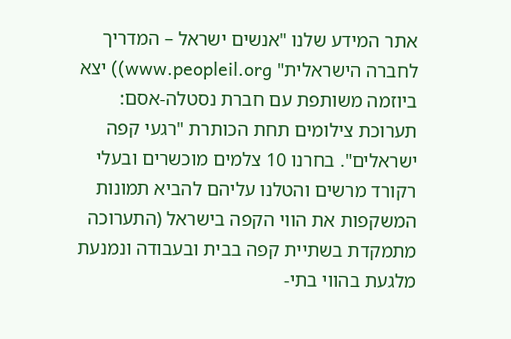אתר המידע שלנו "אנשים ישראל – המדריך לחברה הישראלית" www.peopleil.org)) יצא ביוזמה משותפת עם חברת נסטלה-אסם: תערוכת צילומים תחת הכותרת "רגעי קפה ישראלים". בחרנו 10 צלמים מוכשרים ובעלי רקורד מרשים והטלנו עליהם להביא תמונות המשקפות את הווי הקפה בישראל (התערוכה מתמקדת בשתיית קפה בבית ובעבודה ונמנעת מלגעת בהווי בתי-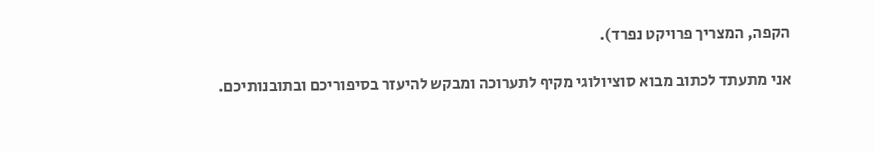הקפה, המצריך פרויקט נפרד).

אני מתעתד לכתוב מבוא סוציולוגי מקיף לתערוכה ומבקש להיעזר בסיפוריכם ובתובנותיכם.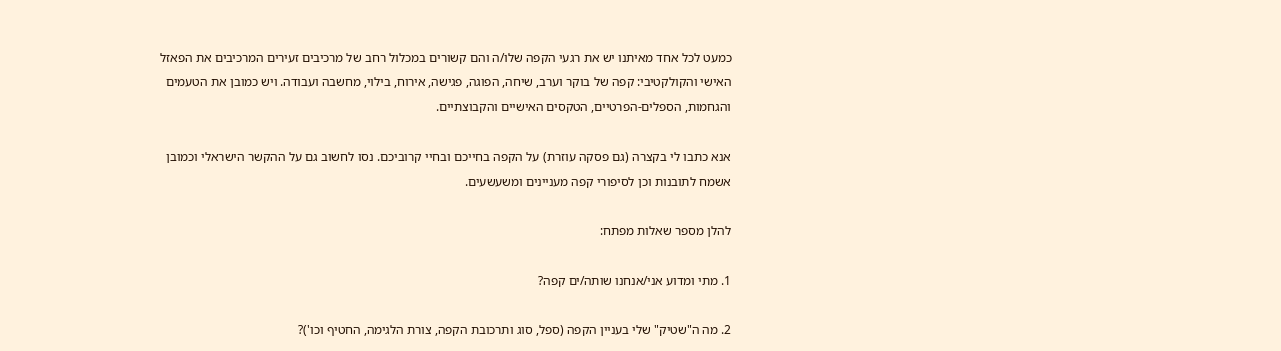כמעט לכל אחד מאיתנו יש את רגעי הקפה שלו/ה והם קשורים במכלול רחב של מרכיבים זעירים המרכיבים את הפאזל האישי והקולקטיבי: קפה של בוקר וערב, שיחה, הפוגה, פגישה, אירוח, בילוי, מחשבה ועבודה. ויש כמובן את הטעמים והגחמות, הספלים-הפרטיים, הטקסים האישיים והקבוצתיים.

אנא כתבו לי בקצרה (גם פסקה עוזרת) על הקפה בחייכם ובחיי קרוביכם. נסו לחשוב גם על ההקשר הישראלי וכמובן אשמח לתובנות וכן לסיפורי קפה מעניינים ומשעשעים.

להלן מספר שאלות מפתח:

1. מתי ומדוע אני/אנחנו שותה/ים קפה?

2. מה ה"שטיק" שלי בעניין הקפה (ספל, סוג ותרכובת הקפה, צורת הלגימה, החטיף וכו')?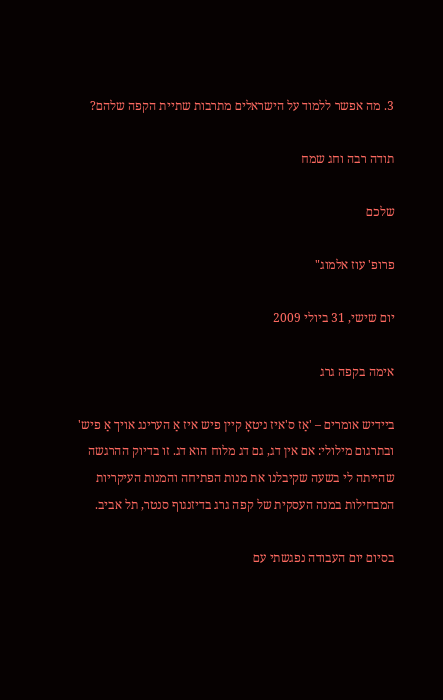3. מה אפשר ללמוד על הישראלים מתרבות שתיית הקפה שלהם?

תודה רבה וחג שמח

שלכם

פרופ' עוז אלמוג"

יום שישי, 31 ביולי 2009

אימה בקפה גרג

ביידיש אומרים – 'אַז ס'איז ניטאָ קיין פיש איז אַ הערינג אויך אַ פיש' ובתרגום מילולי: אם אין דג, גם דג מלוח הוא דג. זו בדיוק ההרגשה שהייתה לי בשעה שקיבלנו את מנות הפתיחה והמנות העיקריות המבחילות במנה העסקית של קפה גרג בדיזנגוף סנטר, תל אביב.

בסיום יום העבודה נפגשתי עם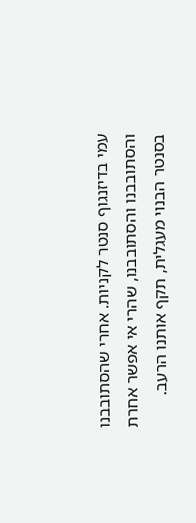עמי בדיזנגוף סנטר לקניות. אחרי שהסתובבנו והסתובבנו והסתובבנו, שהרי אי אפשר אחרת בסנטר הבנוי מעגלית, תקף אותנו הרעב.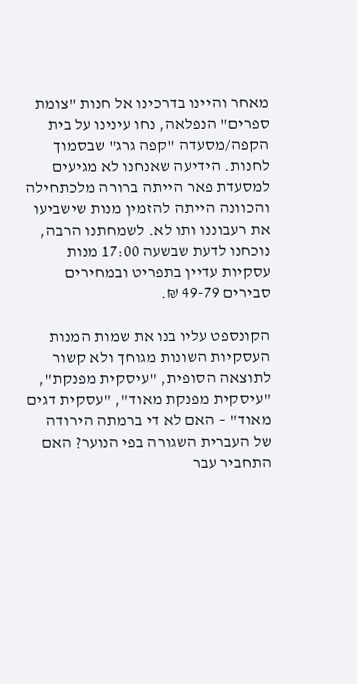מאחר והיינו בדרכינו אל חנות "צומת ספרים" הנפלאה, נחו עינינו על בית הקפה/מסעדה "קפה גרג" שבסמוך לחנות. הידיעה שאנחנו לא מגיעים למסעדת פאר הייתה ברורה מלכתחילה והכוונה הייתה להזמין מנות שישביעו את רעבוננו ותו לא. לשמחתנו הרבה, נוכחנו לדעת שבשעה 17:00 מנות עסקיות עדיין בתפריט ובמחירים סבירים 49-79 ₪.

הקונספט עליו בנו את שמות המנות העסקיות השונות מגוחך ולא קשור לתוצאה הסופית, "עיסקית מפנקת", "עיסקית מפנקת מאוד", "עסקית דגים מאוד" – האם לא די ברמתה הירודה של העברית השגורה בפי הנוער? האם התחביר עבר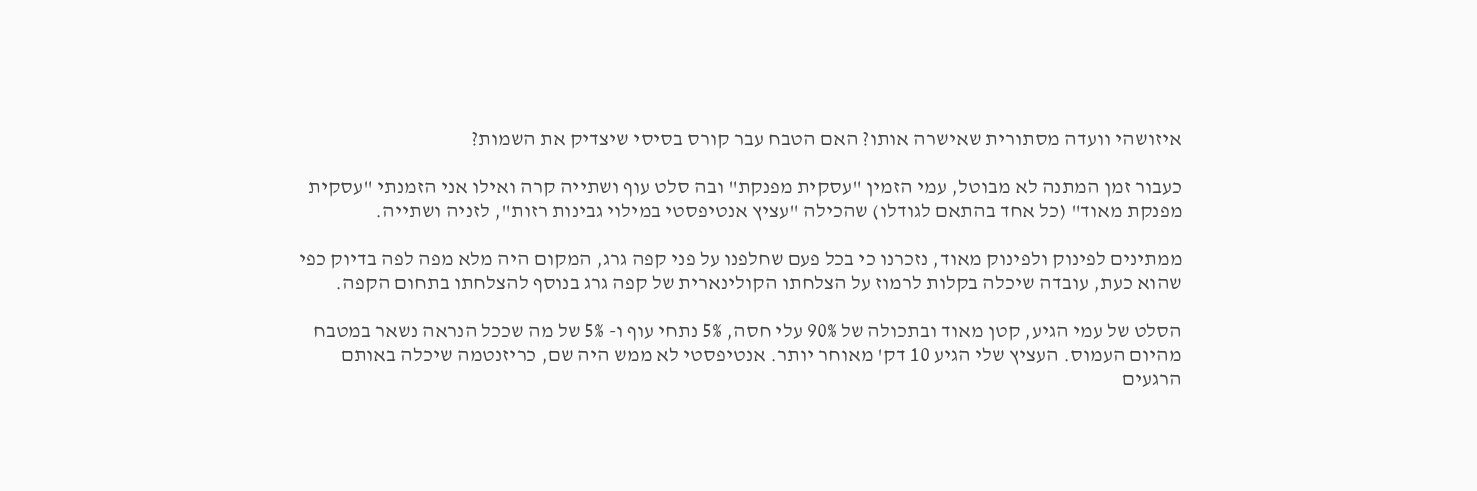איזושהי וועדה מסתורית שאישרה אותו? האם הטבח עבר קורס בסיסי שיצדיק את השמות?

כעבור זמן המתנה לא מבוטל, עמי הזמין "עסקית מפנקת" ובה סלט עוף ושתייה קרה ואילו אני הזמנתי "עסקית מפנקת מאוד" (כל אחד בהתאם לגודלו) שהכילה "עציץ אנטיפסטי במילוי גבינות רזות", לזניה ושתייה.

ממתינים לפינוק ולפינוק מאוד, נזכרנו כי בכל פעם שחלפנו על פני קפה גרג, המקום היה מלא מפה לפה בדיוק כפי שהוא כעת, עובדה שיכלה בקלות לרמוז על הצלחתו הקולינארית של קפה גרג בנוסף להצלחתו בתחום הקפה.

הסלט של עמי הגיע, קטן מאוד ובתכולה של 90% עלי חסה, 5% נתחי עוף ו- 5% של מה שככל הנראה נשאר במטבח מהיום העמוס. העציץ שלי הגיע 10 דק' מאוחר יותר. אנטיפסטי לא ממש היה שם, כריזנטמה שיכלה באותם הרגעים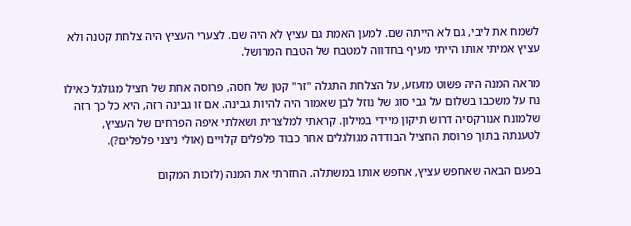לשמח את ליבי, גם לא הייתה שם. למען האמת גם עציץ לא היה שם. לצערי העציץ היה צלחת קטנה ולא עציץ אמיתי אותו הייתי מעיף בחדווה למטבח של הטבח המרושל.

מראה המנה היה פשוט מזעזע, על הצלחת התגלה "זר" קטן של חסה, פרוסה אחת של חציל מגולגל כאילו נח על משכבו בשלום על גבי סוג של נוזל לבן שאמור היה להיות גבינה. אם זו גבינה רזה, היא כל כך רזה שלמונח אנורקסיה דרוש תיקון מיידי במילון. קראתי למלצרית ושאלתי איפה הפרחים של העציץ, לטענתה בתוך פרוסת החציל הבודדה מגולגלים אחר כבוד פלפלים קלויים (אולי ניצני פלפלים?).

בפעם הבאה שאחפש עציץ, אחפש אותו במשתלה. החזרתי את המנה (לזכות המקום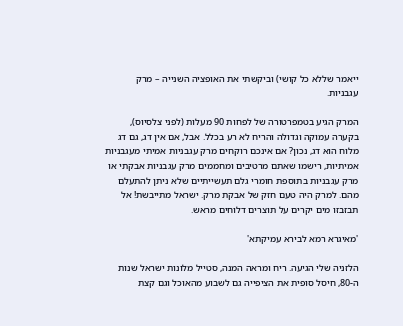ייאמר שללא כל קושי) וביקשתי את האופציה השנייה – מרק עגבניות.

המרק הגיע בטמפרטורה של לפחות 90 מעלות (לפני צלסיוס), בקערה עמוקה וגדולה והריח לא רע בכלל. אבל, אם אין דג, גם דג מלוח הוא דג, נכון? אם אינכם רוקחים מרק עגבניות אמיתי מעגבניות אמיתיות, רישמו שאתם מרטיבים ומחממים מרק עגבניות אבקתי או מרק עגבניות בתוספת חומרי גלם תעשייתיים שלא ניתן להתעלם מהם. למרק היה טעם חזק של אבקת מרק. ישראל מתייבשת! אל תבזבזו מים יקרים על תוצרים דלוחים מראש.

'מאיגרא רמא לבירא עמיקתא'

הלזניה שלי הגיעה. ריח ומראה המנה, סטייל מלונות ישראל שנות ה-80, חיסל סופית את הציפייה גם לשבוע מהאוכל וגם קצת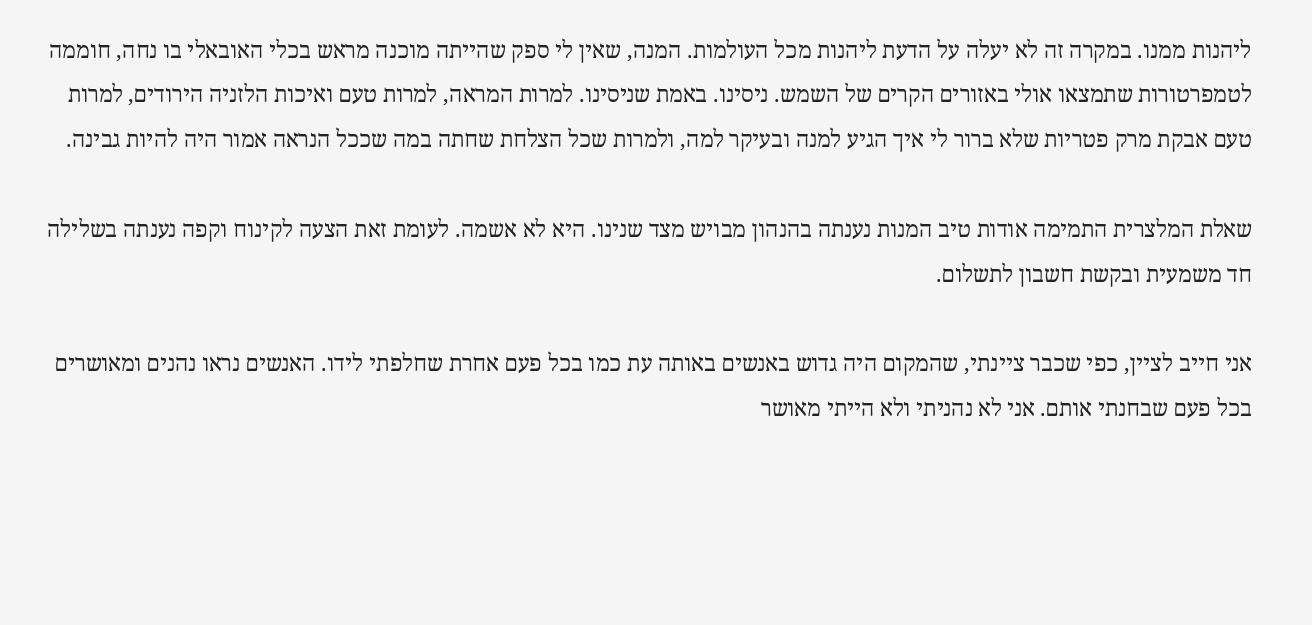ליהנות ממנו. במקרה זה לא יעלה על הדעת ליהנות מכל העולמות. המנה, שאין לי ספק שהייתה מוכנה מראש בכלי האובאלי בו נחה, חוממה לטמפרטורות שתמצאו אולי באזורים הקרים של השמש. ניסינו. באמת שניסינו. למרות המראה, למרות טעם ואיכות הלזניה הירודים, למרות טעם אבקת מרק פטריות שלא ברור לי איך הגיע למנה ובעיקר למה, ולמרות שכל הצלחת שחתה במה שככל הנראה אמור היה להיות גבינה.

שאלת המלצרית התמימה אודות טיב המנות נענתה בהנהון מבויש מצד שנינו. היא לא אשמה. לעומת זאת הצעה לקינוח וקפה נענתה בשלילה חד משמעית ובקשת חשבון לתשלום.

אני חייב לציין, כפי שכבר ציינתי, שהמקום היה גדוש באנשים באותה עת כמו בכל פעם אחרת שחלפתי לידו. האנשים נראו נהנים ומאושרים בכל פעם שבחנתי אותם. אני לא נהניתי ולא הייתי מאושר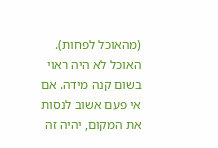(מהאוכל לפחות). האוכל לא היה ראוי בשום קנה מידה. אם אי פעם אשוב לנסות את המקום, יהיה זה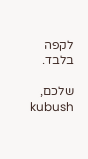לקפה בלבד.

שלכם,
kubush